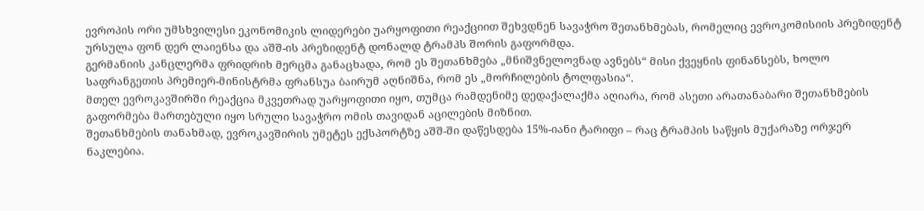ევროპის ორი უმსხვილესი ეკონომიკის ლიდერები უარყოფითი რეაქციით შეხვდნენ სავაჭრო შეთანხმებას, რომელიც ევროკომისიის პრეზიდენტ ურსულა ფონ დერ ლაიენსა და აშშ-ის პრეზიდენტ დონალდ ტრამპს შორის გაფორმდა.
გერმანიის კანცლერმა ფრიდრიხ მერცმა განაცხადა, რომ ეს შეთანხმება „მნიშვნელოვნად ავნებს“ მისი ქვეყნის ფინანსებს, ხოლო საფრანგეთის პრემიერ-მინისტრმა ფრანსუა ბაირუმ აღნიშნა, რომ ეს „მორჩილების ტოლფასია“.
მთელ ევროკავშირში რეაქცია მკვეთრად უარყოფითი იყო, თუმცა რამდენიმე დედაქალაქმა აღიარა, რომ ასეთი არათანაბარი შეთანხმების გაფორმება მართებული იყო სრული სავაჭრო ომის თავიდან აცილების მიზნით.
შეთანხმების თანახმად, ევროკავშირის უმეტეს ექსპორტზე აშშ-ში დაწესდება 15%-იანი ტარიფი – რაც ტრამპის საწყის მუქარაზე ორჯერ ნაკლებია.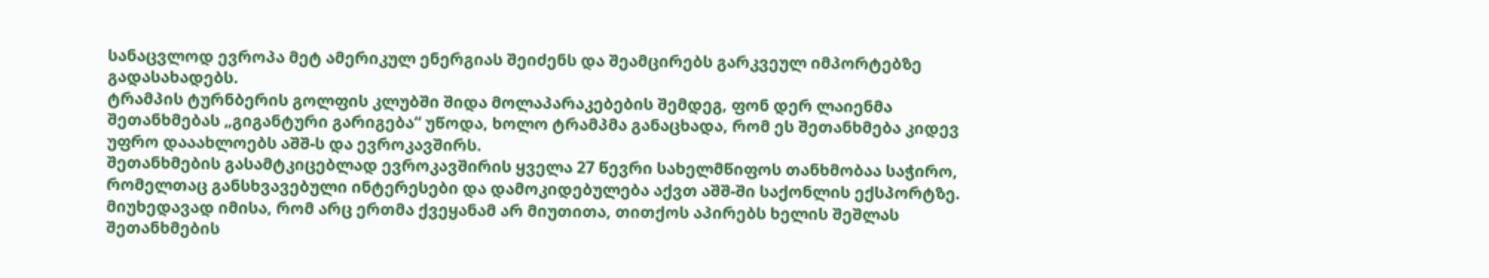სანაცვლოდ ევროპა მეტ ამერიკულ ენერგიას შეიძენს და შეამცირებს გარკვეულ იმპორტებზე გადასახადებს.
ტრამპის ტურნბერის გოლფის კლუბში შიდა მოლაპარაკებების შემდეგ, ფონ დერ ლაიენმა შეთანხმებას „გიგანტური გარიგება“ უწოდა, ხოლო ტრამპმა განაცხადა, რომ ეს შეთანხმება კიდევ უფრო დააახლოებს აშშ-ს და ევროკავშირს.
შეთანხმების გასამტკიცებლად ევროკავშირის ყველა 27 წევრი სახელმწიფოს თანხმობაა საჭირო, რომელთაც განსხვავებული ინტერესები და დამოკიდებულება აქვთ აშშ-ში საქონლის ექსპორტზე.
მიუხედავად იმისა, რომ არც ერთმა ქვეყანამ არ მიუთითა, თითქოს აპირებს ხელის შეშლას შეთანხმების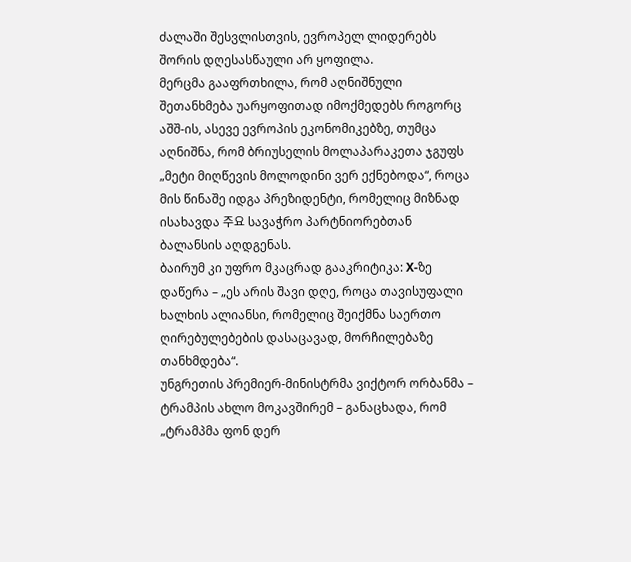ძალაში შესვლისთვის, ევროპელ ლიდერებს შორის დღესასწაული არ ყოფილა.
მერცმა გააფრთხილა, რომ აღნიშნული შეთანხმება უარყოფითად იმოქმედებს როგორც აშშ-ის, ასევე ევროპის ეკონომიკებზე, თუმცა აღნიშნა, რომ ბრიუსელის მოლაპარაკეთა ჯგუფს „მეტი მიღწევის მოლოდინი ვერ ექნებოდა“, როცა მის წინაშე იდგა პრეზიდენტი, რომელიც მიზნად ისახავდა 주요 სავაჭრო პარტნიორებთან ბალანსის აღდგენას.
ბაირუმ კი უფრო მკაცრად გააკრიტიკა: X-ზე დაწერა – „ეს არის შავი დღე, როცა თავისუფალი ხალხის ალიანსი, რომელიც შეიქმნა საერთო ღირებულებების დასაცავად, მორჩილებაზე თანხმდება“.
უნგრეთის პრემიერ-მინისტრმა ვიქტორ ორბანმა – ტრამპის ახლო მოკავშირემ – განაცხადა, რომ „ტრამპმა ფონ დერ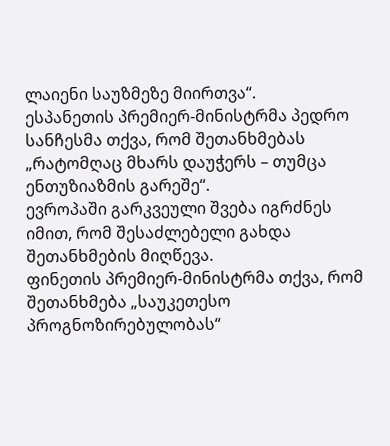ლაიენი საუზმეზე მიირთვა“.
ესპანეთის პრემიერ-მინისტრმა პედრო სანჩესმა თქვა, რომ შეთანხმებას „რატომღაც მხარს დაუჭერს – თუმცა ენთუზიაზმის გარეშე“.
ევროპაში გარკვეული შვება იგრძნეს იმით, რომ შესაძლებელი გახდა შეთანხმების მიღწევა.
ფინეთის პრემიერ-მინისტრმა თქვა, რომ შეთანხმება „საუკეთესო პროგნოზირებულობას“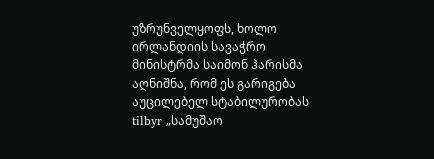უზრუნველყოფს, ხოლო ირლანდიის სავაჭრო მინისტრმა საიმონ ჰარისმა აღნიშნა, რომ ეს გარიგება აუცილებელ სტაბილურობას tilbyr „სამუშაო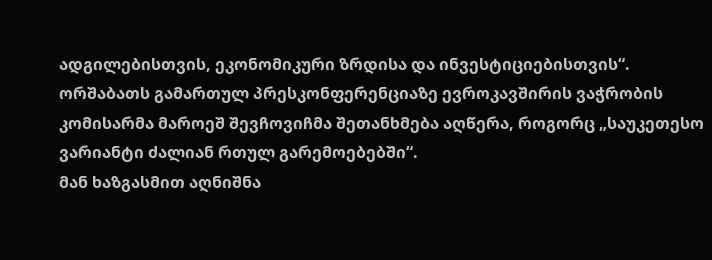ადგილებისთვის, ეკონომიკური ზრდისა და ინვესტიციებისთვის“.
ორშაბათს გამართულ პრესკონფერენციაზე ევროკავშირის ვაჭრობის კომისარმა მაროეშ შევჩოვიჩმა შეთანხმება აღწერა, როგორც „საუკეთესო ვარიანტი ძალიან რთულ გარემოებებში“.
მან ხაზგასმით აღნიშნა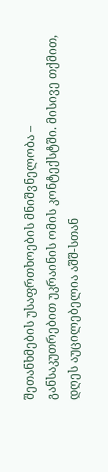შეთანხმების უსაფრთხოების მნიშვნელობა – განსაკუთრებით უკრაინის ომის კონტექსტში. მისივე თქმით, დღეს აუცილებელია აშშ-სთან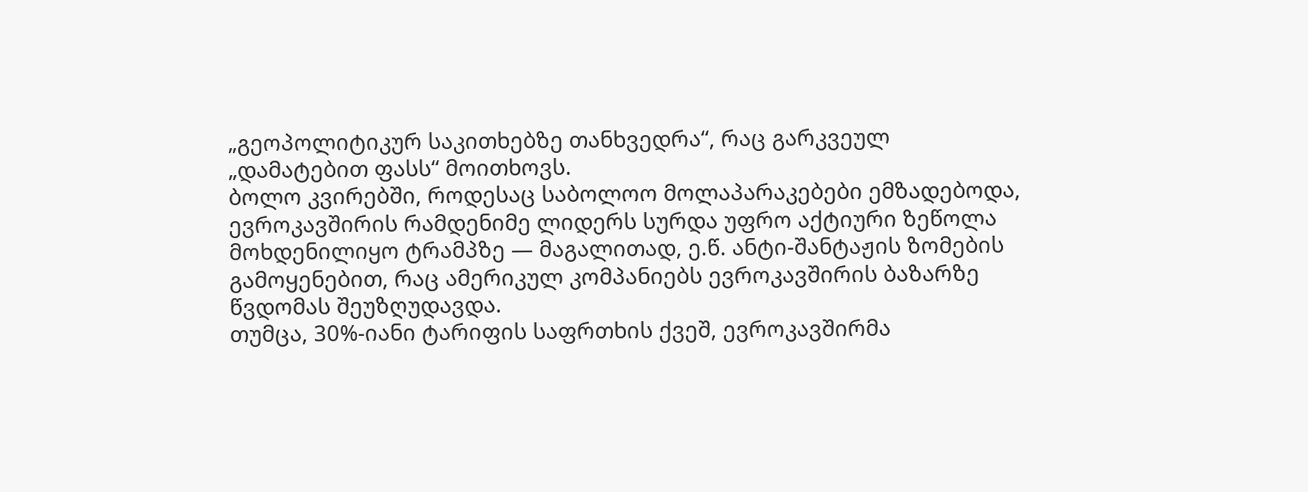„გეოპოლიტიკურ საკითხებზე თანხვედრა“, რაც გარკვეულ „დამატებით ფასს“ მოითხოვს.
ბოლო კვირებში, როდესაც საბოლოო მოლაპარაკებები ემზადებოდა, ევროკავშირის რამდენიმე ლიდერს სურდა უფრო აქტიური ზეწოლა მოხდენილიყო ტრამპზე — მაგალითად, ე.წ. ანტი-შანტაჟის ზომების გამოყენებით, რაც ამერიკულ კომპანიებს ევროკავშირის ბაზარზე წვდომას შეუზღუდავდა.
თუმცა, 30%-იანი ტარიფის საფრთხის ქვეშ, ევროკავშირმა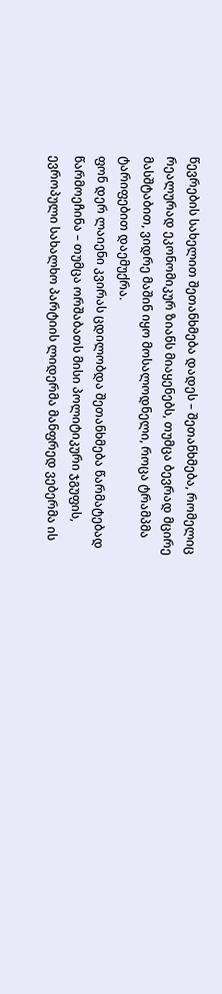წევრების სახელით შეთანხმება დადეს – შეთანხმება, რომელიც რეალურად ეკონომიკურ ზიანს მიაყენებს, თუმცა ბევრად მცირე მასშტაბით, ვიდრე მაშინ იყო მოსალოდნელი, როცა ტრამპმა ტარიფებით დაემუქრა.
ფონ დერ ლაიენი კვირას ცდილობდა შეთანხმება წარმატებად წარმოეჩინა – თუმცა ორშაბათს მისი პოლიტიკური ჯგუფის, ევროპული სახალხო პარტიის ლიდერმა მანფრედ ვებერმა ის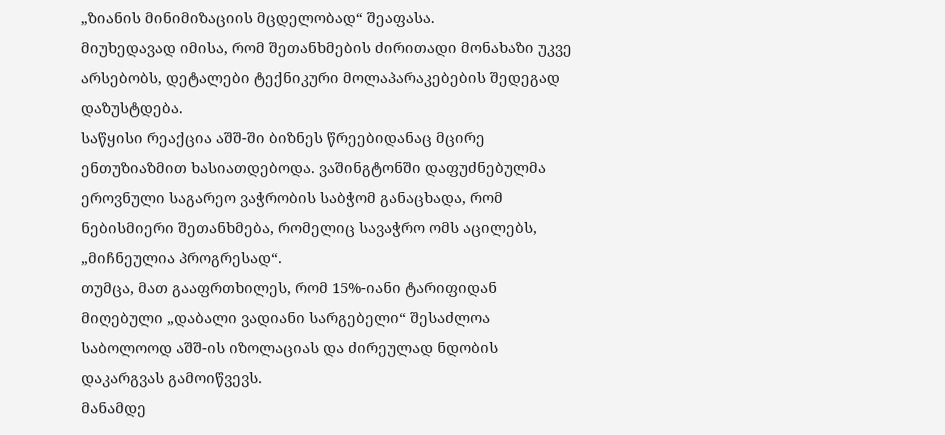„ზიანის მინიმიზაციის მცდელობად“ შეაფასა.
მიუხედავად იმისა, რომ შეთანხმების ძირითადი მონახაზი უკვე არსებობს, დეტალები ტექნიკური მოლაპარაკებების შედეგად დაზუსტდება.
საწყისი რეაქცია აშშ-ში ბიზნეს წრეებიდანაც მცირე ენთუზიაზმით ხასიათდებოდა. ვაშინგტონში დაფუძნებულმა ეროვნული საგარეო ვაჭრობის საბჭომ განაცხადა, რომ ნებისმიერი შეთანხმება, რომელიც სავაჭრო ომს აცილებს, „მიჩნეულია პროგრესად“.
თუმცა, მათ გააფრთხილეს, რომ 15%-იანი ტარიფიდან მიღებული „დაბალი ვადიანი სარგებელი“ შესაძლოა საბოლოოდ აშშ-ის იზოლაციას და ძირეულად ნდობის დაკარგვას გამოიწვევს.
მანამდე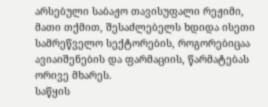არსებული საბაჟო თავისუფალი რეჟიმი, მათი თქმით, შესაძლებელს ხდიდა ისეთი სამრეწველო სექტორების, როგორებიცაა ავიაიშენების და ფარმაციის, წარმატებას ორივე მხარეს.
საწყის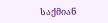საქმიან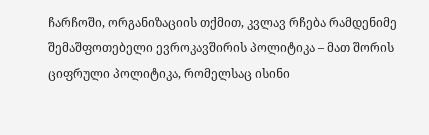ჩარჩოში, ორგანიზაციის თქმით, კვლავ რჩება რამდენიმე შემაშფოთებელი ევროკავშირის პოლიტიკა – მათ შორის ციფრული პოლიტიკა, რომელსაც ისინი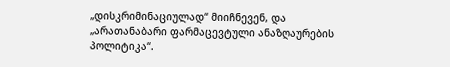„დისკრიმინაციულად“ მიიჩნევენ, და „არათანაბარი ფარმაცევტული ანაზღაურების პოლიტიკა“.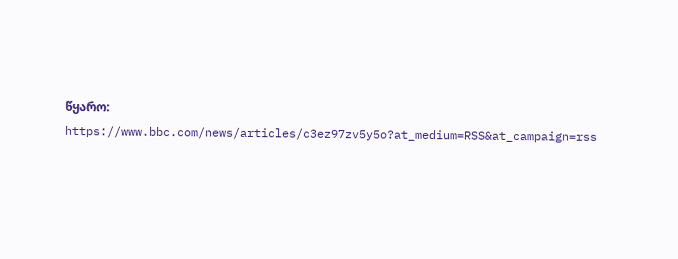წყარო:
https://www.bbc.com/news/articles/c3ez97zv5y5o?at_medium=RSS&at_campaign=rss